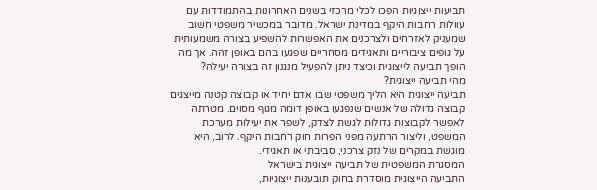תביעות ייצוגיות הפכו לכלי מרכזי בשנים האחרונות בהתמודדות עם עוולות רחבות היקף במדינת ישראל. מדובר במכשיר משפטי חשוב שמעניק לאזרחים ולצרכנים את האפשרות להשפיע בצורה משמעותית על גופים ציבוריים ותאגידים מסחריים שפגעו בהם באופן זהה. אך מה הופך תביעה לייצוגית וכיצד ניתן להפעיל מנגנון זה בצורה יעילה?
מהי תביעה ייצוגית?
תביעה ייצוגית היא הליך משפטי שבו אדם יחיד או קבוצה קטנה מייצגים קבוצה גדולה של אנשים שנפגעו באופן דומה מגוף מסוים. מטרתה לאפשר לקבוצות גדולות לגשת לצדק, לשפר את יעילות מערכת המשפט, וליצור הרתעה מפני הפרות חוק רחבות היקף. לרוב, היא מוגשת במקרים של נזק צרכני, סביבתי או תאגידי.
המסגרת המשפטית של תביעה ייצוגית בישראל
התביעה הייצוגית מוסדרת בחוק תובענות ייצוגיות,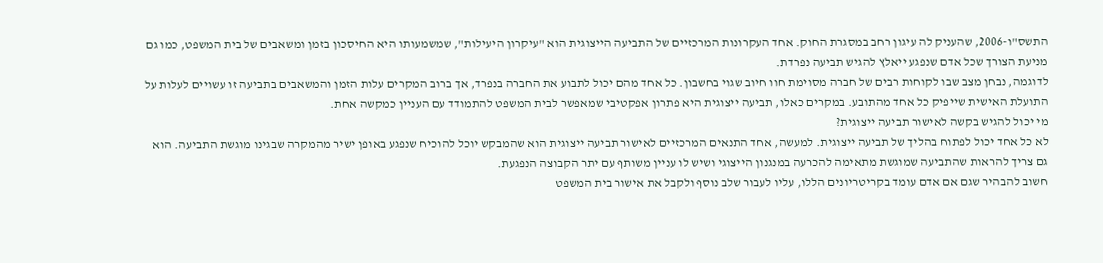התשס"ו-2006, שהעניק לה עיגון רחב במסגרת החוק. אחד העקרונות המרכזיים של התביעה הייצוגית הוא "עיקרון היעילות", שמשמעותו היא החיסכון בזמן ומשאבים של בית המשפט, כמו גם מניעת הצורך שכל אדם שנפגע ייאלץ להגיש תביעה נפרדת.
לדוגמה, נבחן מצב שבו לקוחות רבים של חברה מסוימת חוו חיוב שגוי בחשבון. כל אחד מהם יכול לתבוע את החברה בנפרד, אך ברוב המקרים עלות הזמן והמשאבים בתביעה זו עשויים לעלות על התועלת האישית שייפיק כל אחד מהתובע. במקרים כאלו, תביעה ייצוגית היא פתרון אפקטיבי שמאפשר לבית המשפט להתמודד עם העניין כמקשה אחת.
מי יכול להגיש בקשה לאישור תביעה ייצוגית?
לא כל אחד יכול לפתוח בהליך של תביעה ייצוגית. למעשה, אחד התנאים המרכזיים לאישור תביעה ייצוגית הוא שהמבקש יוכל להוכיח שנפגע באופן ישיר מהמקרה שבגינו מוגשת התביעה. הוא גם צריך להראות שהתביעה שמוגשת מתאימה להכרעה במנגנון הייצוגי ושיש לו עניין משותף עם יתר הקבוצה הנפגעת.
חשוב להבהיר שגם אם אדם עומד בקריטריונים הללו, עליו לעבור שלב נוסף ולקבל את אישור בית המשפט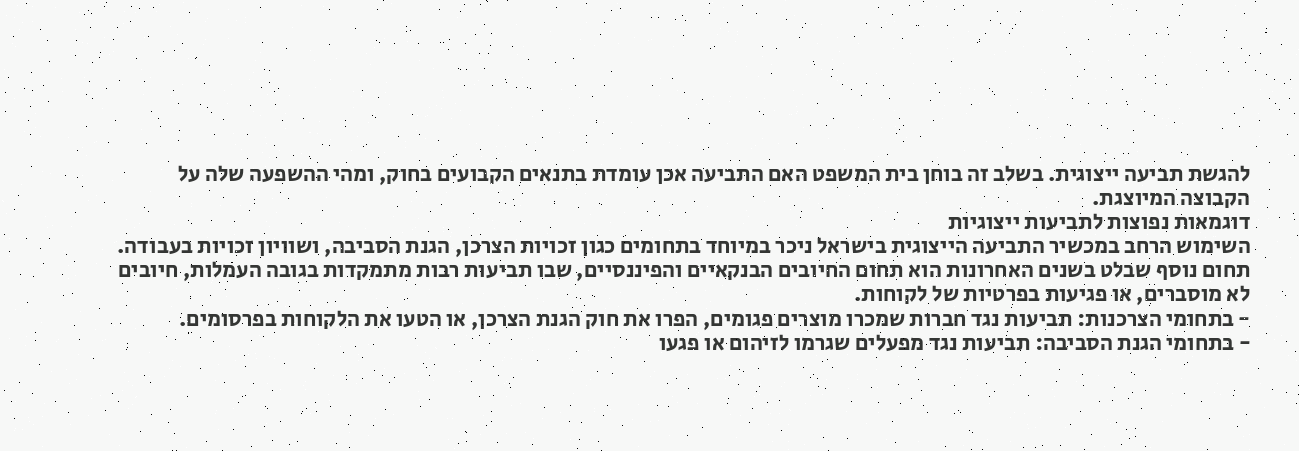להגשת תביעה ייצוגית. בשלב זה בוחן בית המשפט האם התביעה אכן עומדת בתנאים הקבועים בחוק, ומהי ההשפעה שלה על הקבוצה המיוצגת.
דוגמאות נפוצות לתביעות ייצוגיות
השימוש הרחב במכשיר התביעה הייצוגית בישראל ניכר במיוחד בתחומים כגון זכויות הצרכן, הגנת הסביבה, ושוויון זכויות בעבודה. תחום נוסף שבלט בשנים האחרונות הוא תחום החיובים הבנקאיים והפיננסיים, שבו תביעות רבות מתמקדות בגובה העמלות, חיובים לא מוסברים, או פגיעות בפרטיות של לקוחות.
- בתחומי הצרכנות: תביעות נגד חברות שמכרו מוצרים פגומים, הפרו את חוק הגנת הצרכן, או הטעו את הלקוחות בפרסומים.
- בתחומי הגנת הסביבה: תביעות נגד מפעלים שגרמו לזיהום או פגעו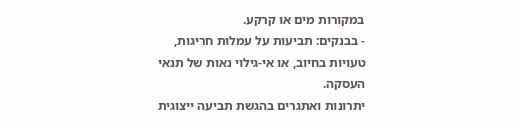במקורות מים או קרקע.
- בבנקים: תביעות על עמלות חריגות, טעויות בחיוב, או אי-גילוי נאות של תנאי העסקה.
יתרונות ואתגרים בהגשת תביעה ייצוגית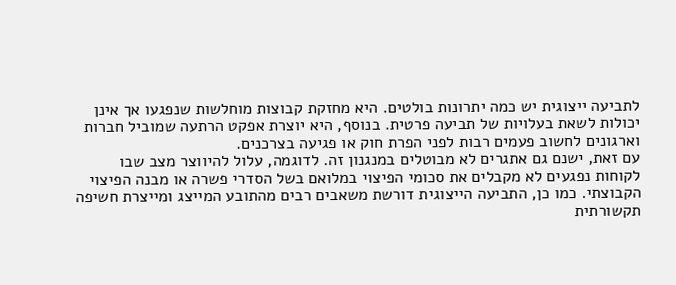לתביעה ייצוגית יש כמה יתרונות בולטים. היא מחזקת קבוצות מוחלשות שנפגעו אך אינן יכולות לשאת בעלויות של תביעה פרטית. בנוסף, היא יוצרת אפקט הרתעה שמוביל חברות וארגונים לחשוב פעמים רבות לפני הפרת חוק או פגיעה בצרכנים.
עם זאת, ישנם גם אתגרים לא מבוטלים במנגנון זה. לדוגמה, עלול להיווצר מצב שבו לקוחות נפגעים לא מקבלים את סכומי הפיצוי במלואם בשל הסדרי פשרה או מבנה הפיצוי הקבוצתי. כמו כן, התביעה הייצוגית דורשת משאבים רבים מהתובע המייצג ומייצרת חשיפה תקשורתית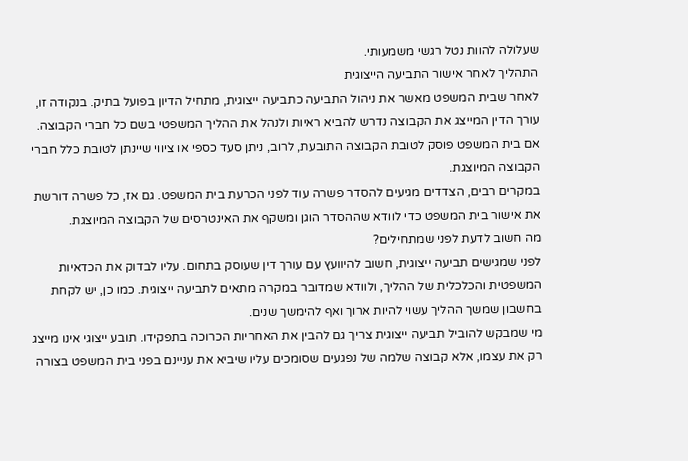שעלולה להוות נטל רגשי משמעותי.
התהליך לאחר אישור התביעה הייצוגית
לאחר שבית המשפט מאשר את ניהול התביעה כתביעה ייצוגית, מתחיל הדיון בפועל בתיק. בנקודה זו, עורך הדין המייצג את הקבוצה נדרש להביא ראיות ולנהל את ההליך המשפטי בשם כל חברי הקבוצה. אם בית המשפט פוסק לטובת הקבוצה התובעת, לרוב, ניתן סעד כספי או ציווי שיינתן לטובת כלל חברי הקבוצה המיוצגת.
במקרים רבים, הצדדים מגיעים להסדר פשרה עוד לפני הכרעת בית המשפט. גם אז, כל פשרה דורשת את אישור בית המשפט כדי לוודא שההסדר הוגן ומשקף את האינטרסים של הקבוצה המיוצגת.
מה חשוב לדעת לפני שמתחילים?
לפני שמגישים תביעה ייצוגית, חשוב להיוועץ עם עורך דין שעוסק בתחום. עליו לבדוק את הכדאיות המשפטית והכלכלית של ההליך, ולוודא שמדובר במקרה מתאים לתביעה ייצוגית. כמו כן, יש לקחת בחשבון שמשך ההליך עשוי להיות ארוך ואף להימשך שנים.
מי שמבקש להוביל תביעה ייצוגית צריך גם להבין את האחריות הכרוכה בתפקידו. תובע ייצוגי אינו מייצג רק את עצמו, אלא קבוצה שלמה של נפגעים שסומכים עליו שיביא את עניינם בפני בית המשפט בצורה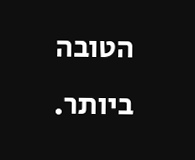הטובה ביותר.